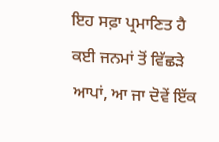ਇਹ ਸਫ਼ਾ ਪ੍ਰਮਾਣਿਤ ਹੈ
ਕਈ ਜਨਮਾਂ ਤੋਂ ਵਿੱਛੜੇ ਆਪਾਂ, ਆ ਜਾ ਦੋਵੇਂ ਇੱਕ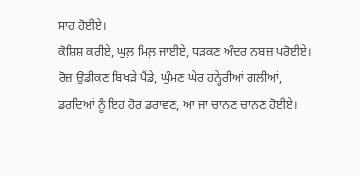ਸਾਹ ਹੋਈਏ।
ਕੋਸ਼ਿਸ਼ ਕਰੀਏ, ਘੁਲ਼ ਮਿਲ਼ ਜਾਈਏ, ਧੜਕਣ ਅੰਦਰ ਨਬਜ਼ ਪਰੋਈਏ।
ਰੋਜ਼ ਉਡੀਕਣ ਬਿਖੜੇ ਪੈਂਡੇ, ਘੁੰਮਣ ਘੇਰ ਹਨ੍ਹੇਰੀਆਂ ਗਲੀਆਂ,
ਡਰਦਿਆਂ ਨੂੰ ਇਹ ਹੋਰ ਡਰਾਵਣ, ਆ ਜਾ ਚਾਨਣ ਚਾਨਣ ਹੋਈਏ।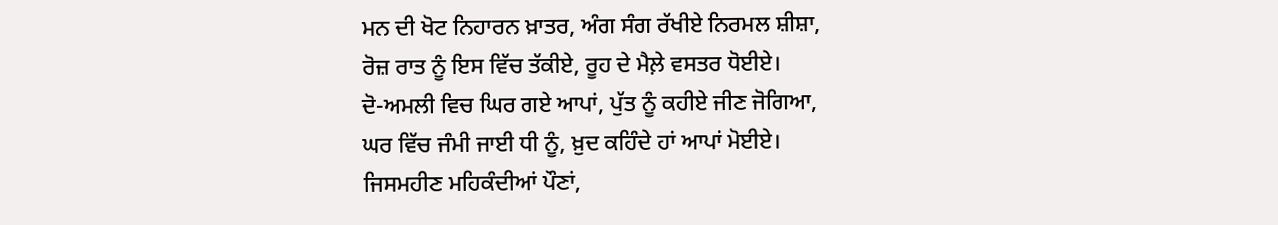ਮਨ ਦੀ ਖੋਟ ਨਿਹਾਰਨ ਖ਼ਾਤਰ, ਅੰਗ ਸੰਗ ਰੱਖੀਏ ਨਿਰਮਲ ਸ਼ੀਸ਼ਾ,
ਰੋਜ਼ ਰਾਤ ਨੂੰ ਇਸ ਵਿੱਚ ਤੱਕੀਏ, ਰੂਹ ਦੇ ਮੈਲ਼ੇ ਵਸਤਰ ਧੋਈਏ।
ਦੋ-ਅਮਲੀ ਵਿਚ ਘਿਰ ਗਏ ਆਪਾਂ, ਪੁੱਤ ਨੂੰ ਕਹੀਏ ਜੀਣ ਜੋਗਿਆ,
ਘਰ ਵਿੱਚ ਜੰਮੀ ਜਾਈ ਧੀ ਨੂੰ, ਖ਼ੁਦ ਕਹਿੰਦੇ ਹਾਂ ਆਪਾਂ ਮੋਈਏ।
ਜਿਸਮਹੀਣ ਮਹਿਕੰਦੀਆਂ ਪੌਣਾਂ,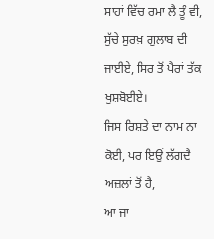ਸਾਹਾਂ ਵਿੱਚ ਰਮਾ ਲੈ ਤੂੰ ਵੀ,
ਸੁੱਚੇ ਸੁਰਖ਼ ਗੁਲਾਬ ਦੀ ਜਾਈਏ, ਸਿਰ ਤੋਂ ਪੈਰਾਂ ਤੱਕ ਖੁਸ਼ਬੋਈਏ।
ਜਿਸ ਰਿਸ਼ਤੇ ਦਾ ਨਾਮ ਨਾ ਕੋਈ, ਪਰ ਇਉਂ ਲੱਗਦੈ ਅਜ਼ਲਾਂ ਤੋਂ ਹੈ,
ਆ ਜਾ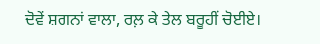ਦੋਵੇਂ ਸ਼ਗਨਾਂ ਵਾਲਾ, ਰਲ਼ ਕੇ ਤੇਲ ਬਰੂਹੀਂ ਚੋਈਏ।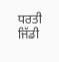ਧਰਤੀ ਜਿੱਡੀ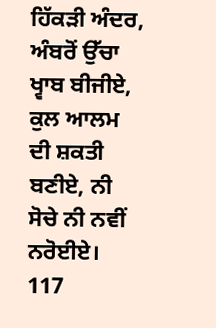ਹਿੱਕੜੀ ਅੰਦਰ, ਅੰਬਰੋਂ ਉੱਚਾ ਖ੍ਵਾਬ ਬੀਜੀਏ,
ਕੁਲ ਆਲਮ ਦੀ ਸ਼ਕਤੀ ਬਣੀਏ, ਨੀ ਸੋਚੇ ਨੀ ਨਵੀਂ ਨਰੋਈਏ।
117